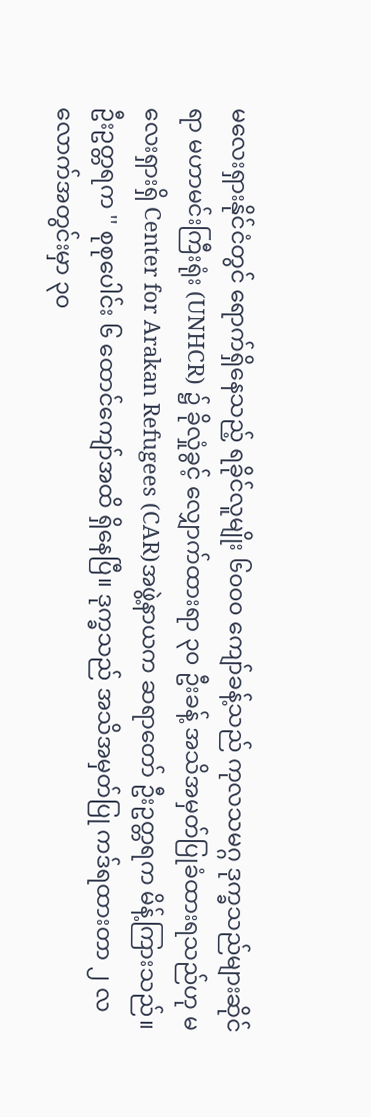မလေးရှားနိုင်ငံတွင် ရောက်ရှိနေသည့် ရခိုင်လူမျိုး ၆၀၀၀ ကျော်ခန့်သည် ကုလသမဂ္ဂ ဒုက္ခသည်များဆိုင်ရာ မဟာမင်းကြီးရုံး (UNHCR) ၌ ခိုလှုံခွင့် လျှောက်ထားရာ ၃၀ ဦးခန့် အသိအမှတ်ပြုခံထားရသည်ဟု မလေးရှားရှိ Center for Arakan Refugees (CAR)အဖွဲ့နာယက ဆရာတော် ဦးဥတ္တရက မိန့်ကြားသည်။
ဦးဥတ္တရက '' စုစုပေါင်း ၆ ထောင်ကျော်အထိ ရှိနေပြီ။ ဒုက္ခသည် အသိအမှတ်ပြု ကဒ်ရထားတာ ၂ လလောက်အတွင်းမှာ ၃၀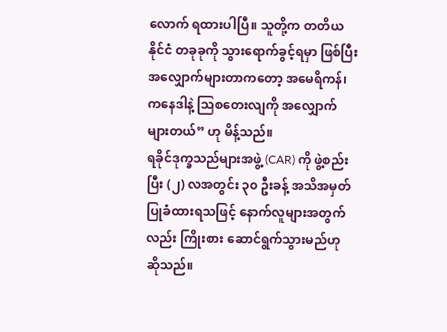လောက် ရထားပါပြီ။ သူတို့က တတိယနိုင်ငံ တခုခုကို သွားရောက်ခွင့်ရမှာ ဖြစ်ပြီး အလျှောက်များတာကတော့ အမေရိကန်၊ ကနေဒါနဲ့ သြစတေးလျကို အလျှောက်များတယ်” ဟု မိန့်သည်။
ရခိုင်ဒုက္ခသည်များအဖွဲ့ (CAR) ကို ဖွဲ့စည်းပြီး (၂) လအတွင်း ၃၀ ဦးခန့် အသိအမှတ်ပြုခံထားရသဖြင့် နောက်လူများအတွက်လည်း ကြိုးစား ဆောင်ရွက်သွားမည်ဟု ဆိုသည်။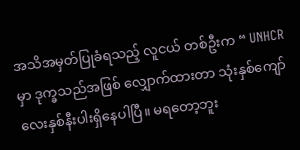အသိအမှတ်ပြုခံရသည့် လူငယ် တစ်ဦးက “ UNHCR မှာ ဒုက္ခသည်အဖြစ် လျှောက်ထားတာ သုံးနှစ်ကျော် လေးနှစ်နီးပါးရှိနေပါပြီ။ မရတော့ဘူး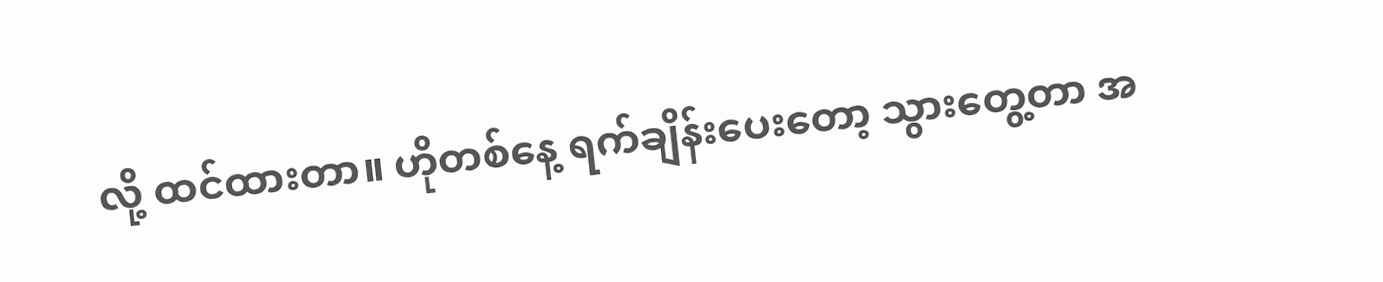လို့ ထင်ထားတာ။ ဟိုတစ်နေ့ ရက်ချိန်းပေးတော့ သွားတွေ့တာ အ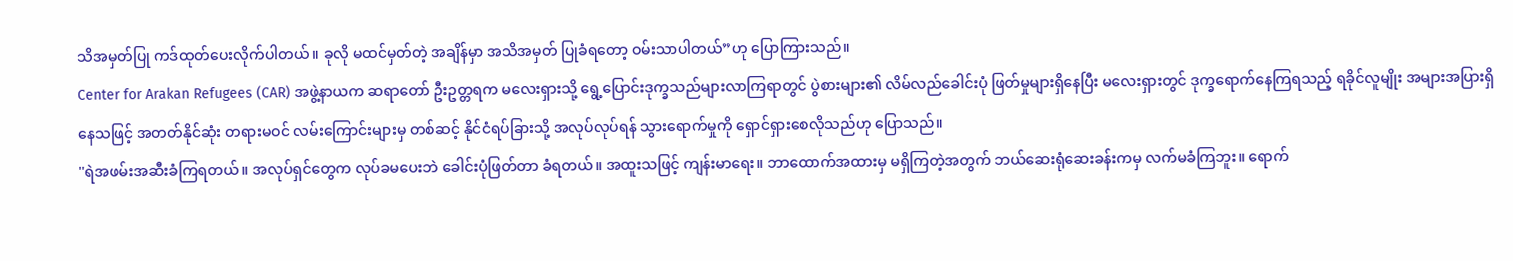သိအမှတ်ပြု ကဒ်ထုတ်ပေးလိုက်ပါတယ်။ ခုလို မထင်မှတ်တဲ့ အချိန်မှာ အသိအမှတ် ပြုခံရတော့ ဝမ်းသာပါတယ်”ဟု ပြောကြားသည်။
Center for Arakan Refugees (CAR) အဖွဲ့နာယက ဆရာတော် ဦးဥတ္တရက မလေးရှားသို့ ရွေ့ပြောင်းဒုက္ခသည်များလာကြရာတွင် ပွဲစားများ၏ လိမ်လည်ခေါင်းပုံ ဖြတ်မှုများရှိနေပြီး မလေးရှားတွင် ဒုက္ခရောက်နေကြရသည့် ရခိုင်လူမျိုး အများအပြားရှိနေသဖြင့် အတတ်နိုင်ဆုံး တရားမဝင် လမ်းကြောင်းများမှ တစ်ဆင့် နိုင်ငံရပ်ခြားသို့ အလုပ်လုပ်ရန် သွားရောက်မှုကို ရှောင်ရှားစေလိုသည်ဟု ပြောသည်။
''ရဲအဖမ်းအဆီးခံကြရတယ်။ အလုပ်ရှင်တွေက လုပ်ခမပေးဘဲ ခေါင်းပုံဖြတ်တာ ခံရတယ်။ အထူးသဖြင့် ကျန်းမာရေး။ ဘာထောက်အထားမှ မရှိကြတဲ့အတွက် ဘယ်ဆေးရုံဆေးခန်းကမှ လက်မခံကြဘူး။ ရောက်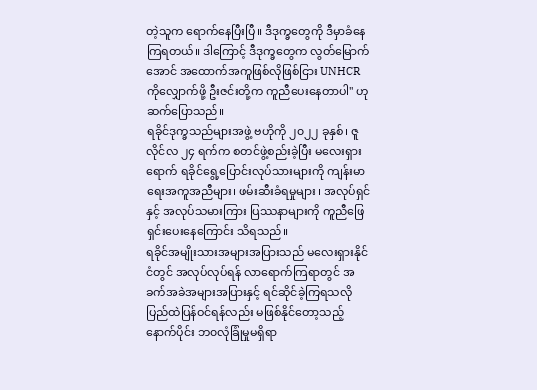တဲ့သူက ရောက်နေပြီးပြီ။ ဒီဒုက္ခတွေကို ဒီမှာခံနေကြရတယ်။ ဒါကြောင့် ဒီဒုက္ခတွေက လွတ်မြောက်အောင် အထောက်အကူဖြစ်လိုဖြစ်ငြား UNHCR ကိုလျှောက်ဖို့ ဦးဇင်းတို့က ကူညီပေးနေတာပါ'' ဟု ဆက်ပြောသည်။
ရခိုင်ဒုက္ခသည်များအဖွဲ့ ဗဟိုကို ၂၀၂၂ ခုနှစ်၊ ဇူလိုင်လ ၂၄ ရက်က စတင်ဖွဲ့စည်းခဲ့ပြီး မလေးရှားရောက် ရခိုင်ရွေ့ပြောင်းလုပ်သားများကို ကျန်းမာရေးအကူအညီများ၊ ဖမ်းဆီးခံရမှုများ ၊ အလုပ်ရှင်နှင့် အလုပ်သမားကြား ပြဿနာများကို ကူညီဖြေရှင်းပေးနေကြောင်း သိရသည်။
ရခိုင်အမျိုးသားအများအပြားသည် မလေးရှားနိုင်ငံတွင် အလုပ်လုပ်ရန် လာရောက်ကြရာတွင် အခက်အခဲအများအပြားနှင့် ရင်ဆိုင်ခဲ့ကြရသလို ပြည်ထဲပြန်ဝင်ရန်လည်း မဖြစ်နိုင်တော့သည့် နောက်ပိုင်း ဘ၀လုံခြုံမှုမရှိရာ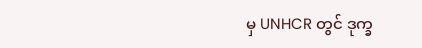မှ UNHCR တွင် ဒုက္ခ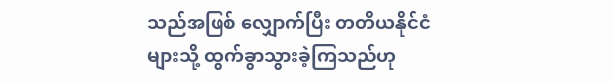သည်အဖြစ် လျှောက်ပြီး တတိယနိုင်ငံများသို့ ထွက်ခွာသွားခဲ့ကြသည်ဟု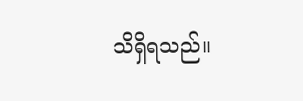သိရှိရသည်။